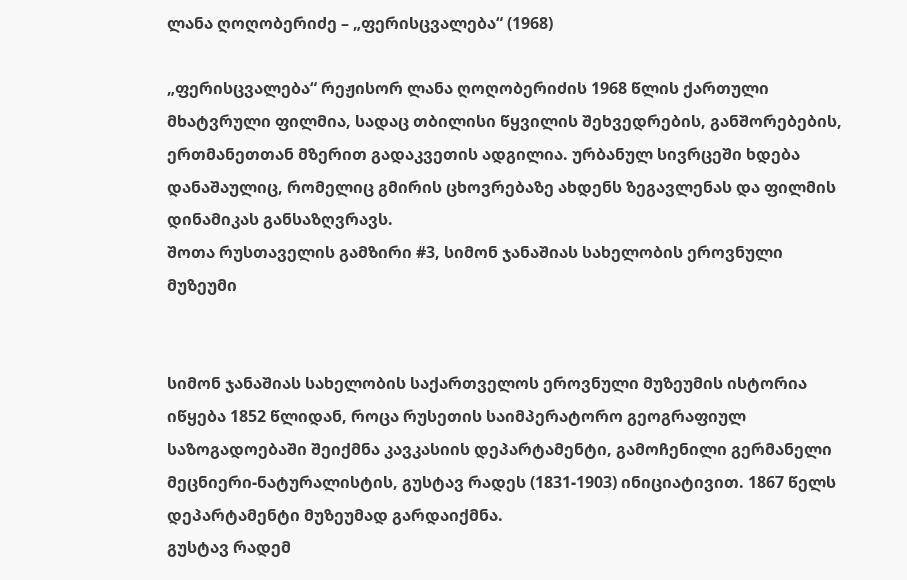ლანა ღოღობერიძე – „ფერისცვალება“ (1968)

„ფერისცვალება“ რეჟისორ ლანა ღოღობერიძის 1968 წლის ქართული მხატვრული ფილმია, სადაც თბილისი წყვილის შეხვედრების, განშორებების, ერთმანეთთან მზერით გადაკვეთის ადგილია. ურბანულ სივრცეში ხდება დანაშაულიც, რომელიც გმირის ცხოვრებაზე ახდენს ზეგავლენას და ფილმის დინამიკას განსაზღვრავს.
შოთა რუსთაველის გამზირი #3, სიმონ ჯანაშიას სახელობის ეროვნული მუზეუმი


სიმონ ჯანაშიას სახელობის საქართველოს ეროვნული მუზეუმის ისტორია იწყება 1852 წლიდან, როცა რუსეთის საიმპერატორო გეოგრაფიულ საზოგადოებაში შეიქმნა კავკასიის დეპარტამენტი, გამოჩენილი გერმანელი მეცნიერი-ნატურალისტის, გუსტავ რადეს (1831-1903) ინიციატივით. 1867 წელს დეპარტამენტი მუზეუმად გარდაიქმნა.
გუსტავ რადემ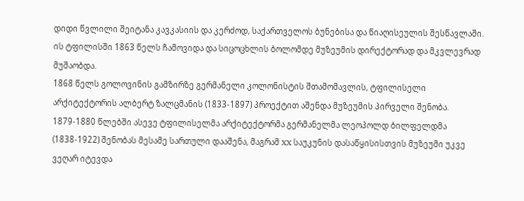დიდი წვლილი შეიტანა კავკასიის და კერძოდ, საქართველოს ბუნებისა და წიაღისეულის შესწავლაში. ის ტფილისში 1863 წელს ჩამოვიდა და სიცოცხლის ბოლომდე მუზეუმის დირექტორად და მკვლევრად მუშაობდა.
1868 წელს გოლოვინის გამზირზე გერმანელი კოლონისტის შთამომავლის, ტფილისელი არქიტექტორის ალბერტ ზალცმანის (1833-1897) პროექტით აშენდა მუზეუმის პირველი შენობა.
1879-1880 წლებში ასევე ტფილისელმა არქიტექტორმა გერმანელმა ლეოპოლდ ბილფელდმა (1838-1922) შენობას მესამე სართული დააშენა, მაგრამ XX საუკუნის დასაწყისისთვის მუზეუმი უკვე ვეღარ იტევდა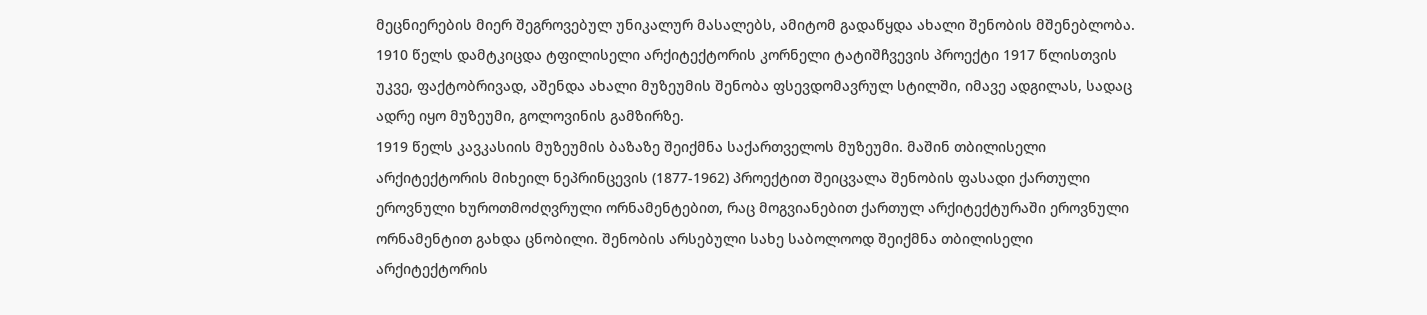მეცნიერების მიერ შეგროვებულ უნიკალურ მასალებს, ამიტომ გადაწყდა ახალი შენობის მშენებლობა.
1910 წელს დამტკიცდა ტფილისელი არქიტექტორის კორნელი ტატიშჩვევის პროექტი 1917 წლისთვის უკვე, ფაქტობრივად, აშენდა ახალი მუზეუმის შენობა ფსევდომავრულ სტილში, იმავე ადგილას, სადაც ადრე იყო მუზეუმი, გოლოვინის გამზირზე.
1919 წელს კავკასიის მუზეუმის ბაზაზე შეიქმნა საქართველოს მუზეუმი. მაშინ თბილისელი არქიტექტორის მიხეილ ნეპრინცევის (1877-1962) პროექტით შეიცვალა შენობის ფასადი ქართული ეროვნული ხუროთმოძღვრული ორნამენტებით, რაც მოგვიანებით ქართულ არქიტექტურაში ეროვნული ორნამენტით გახდა ცნობილი. შენობის არსებული სახე საბოლოოდ შეიქმნა თბილისელი არქიტექტორის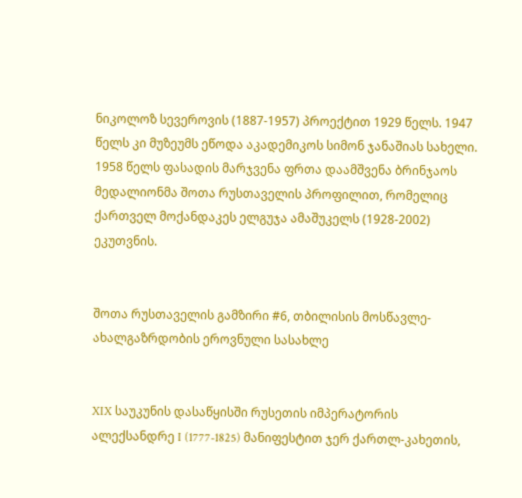ნიკოლოზ სევეროვის (1887-1957) პროექტით 1929 წელს. 1947 წელს კი მუზეუმს ეწოდა აკადემიკოს სიმონ ჯანაშიას სახელი.
1958 წელს ფასადის მარჯვენა ფრთა დაამშვენა ბრინჯაოს მედალიონმა შოთა რუსთაველის პროფილით, რომელიც ქართველ მოქანდაკეს ელგუჯა ამაშუკელს (1928-2002) ეკუთვნის.


შოთა რუსთაველის გამზირი #6, თბილისის მოსწავლე-ახალგაზრდობის ეროვნული სასახლე


XIX საუკუნის დასაწყისში რუსეთის იმპერატორის ალექსანდრე I (1777-1825) მანიფესტით ჯერ ქართლ-კახეთის,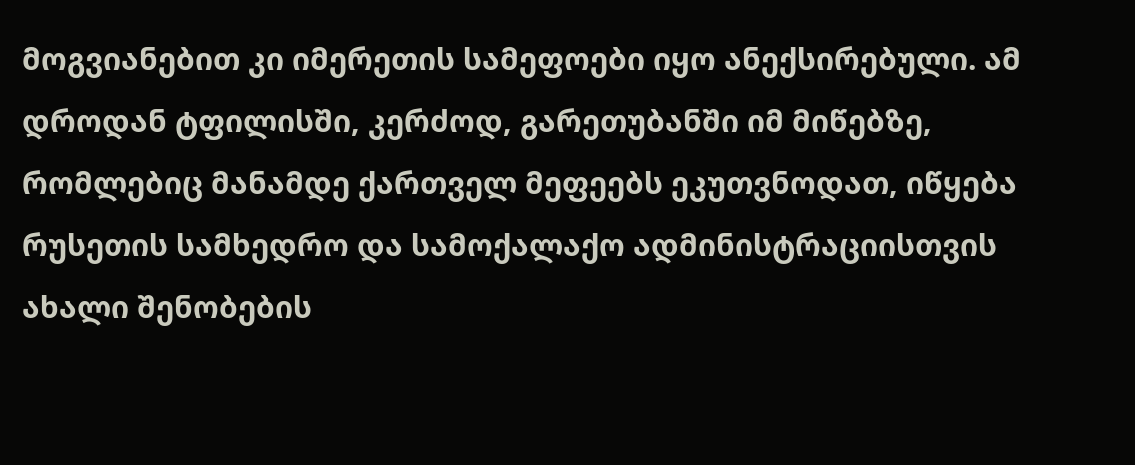მოგვიანებით კი იმერეთის სამეფოები იყო ანექსირებული. ამ დროდან ტფილისში, კერძოდ, გარეთუბანში იმ მიწებზე, რომლებიც მანამდე ქართველ მეფეებს ეკუთვნოდათ, იწყება რუსეთის სამხედრო და სამოქალაქო ადმინისტრაციისთვის ახალი შენობების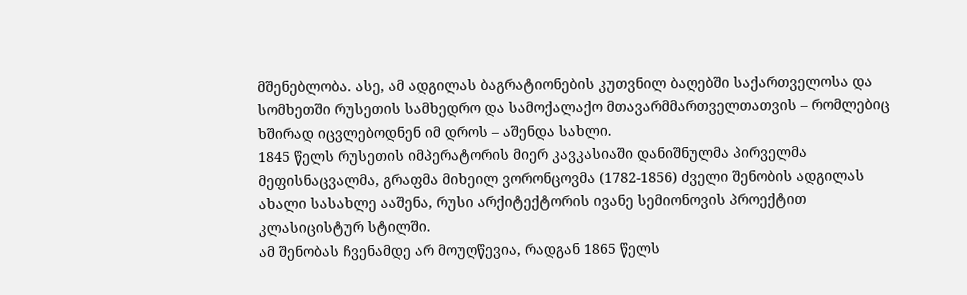მშენებლობა. ასე, ამ ადგილას ბაგრატიონების კუთვნილ ბაღებში საქართველოსა და სომხეთში რუსეთის სამხედრო და სამოქალაქო მთავარმმართველთათვის – რომლებიც ხშირად იცვლებოდნენ იმ დროს – აშენდა სახლი.
1845 წელს რუსეთის იმპერატორის მიერ კავკასიაში დანიშნულმა პირველმა მეფისნაცვალმა, გრაფმა მიხეილ ვორონცოვმა (1782-1856) ძველი შენობის ადგილას ახალი სასახლე ააშენა, რუსი არქიტექტორის ივანე სემიონოვის პროექტით კლასიცისტურ სტილში.
ამ შენობას ჩვენამდე არ მოუღწევია, რადგან 1865 წელს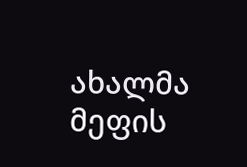ახალმა მეფის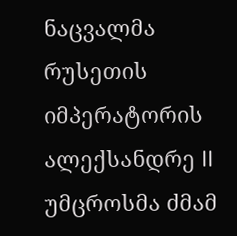ნაცვალმა რუსეთის იმპერატორის ალექსანდრე II უმცროსმა ძმამ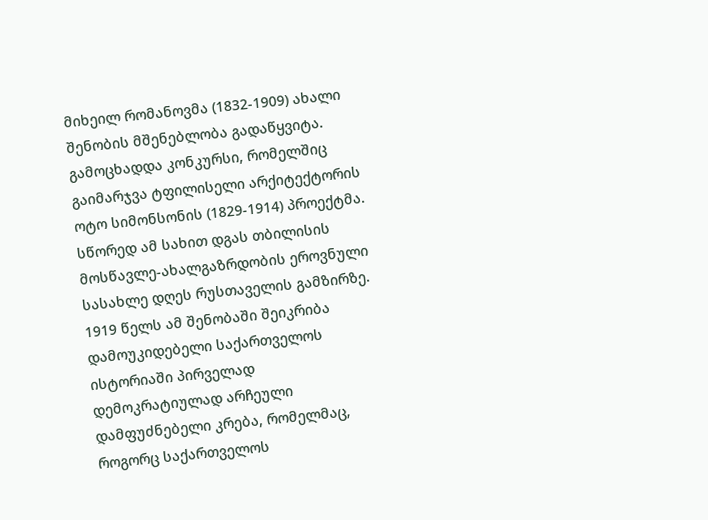მიხეილ რომანოვმა (1832-1909) ახალი შენობის მშენებლობა გადაწყვიტა. გამოცხადდა კონკურსი, რომელშიც გაიმარჯვა ტფილისელი არქიტექტორის ოტო სიმონსონის (1829-1914) პროექტმა. სწორედ ამ სახით დგას თბილისის მოსწავლე-ახალგაზრდობის ეროვნული სასახლე დღეს რუსთაველის გამზირზე.
1919 წელს ამ შენობაში შეიკრიბა დამოუკიდებელი საქართველოს ისტორიაში პირველად დემოკრატიულად არჩეული დამფუძნებელი კრება, რომელმაც, როგორც საქართველოს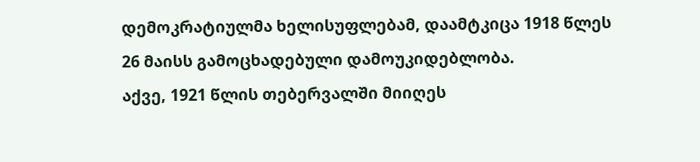დემოკრატიულმა ხელისუფლებამ, დაამტკიცა 1918 წლეს 26 მაისს გამოცხადებული დამოუკიდებლობა.
აქვე, 1921 წლის თებერვალში მიიღეს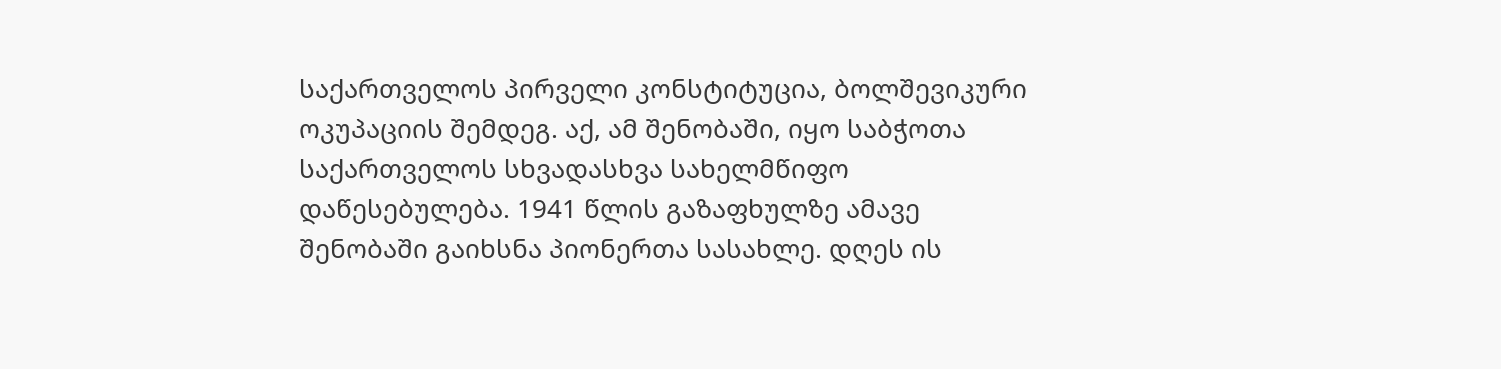საქართველოს პირველი კონსტიტუცია, ბოლშევიკური ოკუპაციის შემდეგ. აქ, ამ შენობაში, იყო საბჭოთა საქართველოს სხვადასხვა სახელმწიფო დაწესებულება. 1941 წლის გაზაფხულზე ამავე შენობაში გაიხსნა პიონერთა სასახლე. დღეს ის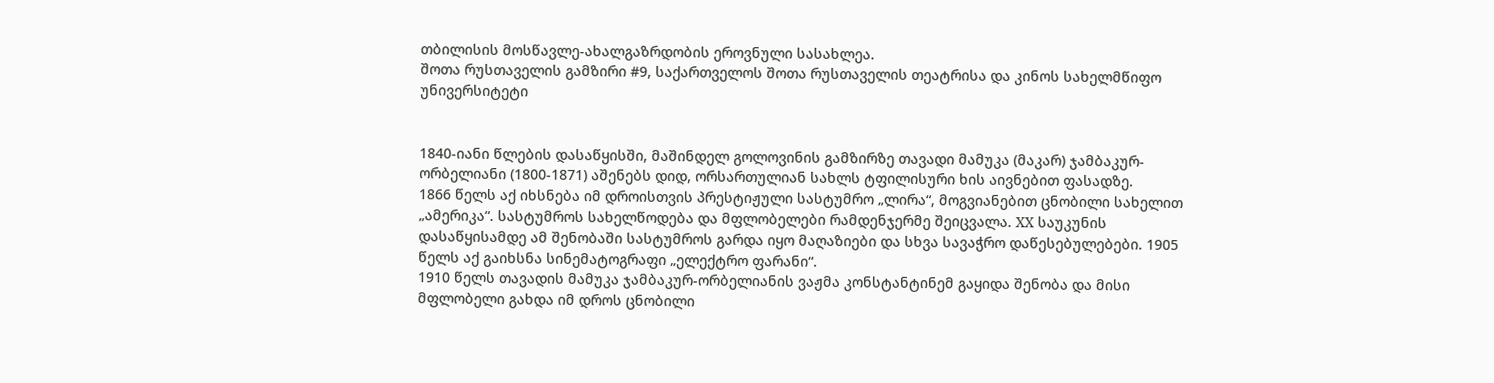თბილისის მოსწავლე-ახალგაზრდობის ეროვნული სასახლეა.
შოთა რუსთაველის გამზირი #9, საქართველოს შოთა რუსთაველის თეატრისა და კინოს სახელმწიფო უნივერსიტეტი


1840-იანი წლების დასაწყისში, მაშინდელ გოლოვინის გამზირზე თავადი მამუკა (მაკარ) ჯამბაკურ-ორბელიანი (1800-1871) აშენებს დიდ, ორსართულიან სახლს ტფილისური ხის აივნებით ფასადზე.
1866 წელს აქ იხსნება იმ დროისთვის პრესტიჟული სასტუმრო „ლირა“, მოგვიანებით ცნობილი სახელით „ამერიკა“. სასტუმროს სახელწოდება და მფლობელები რამდენჯერმე შეიცვალა. ХХ საუკუნის დასაწყისამდე ამ შენობაში სასტუმროს გარდა იყო მაღაზიები და სხვა სავაჭრო დაწესებულებები. 1905 წელს აქ გაიხსნა სინემატოგრაფი „ელექტრო ფარანი“.
1910 წელს თავადის მამუკა ჯამბაკურ-ორბელიანის ვაჟმა კონსტანტინემ გაყიდა შენობა და მისი მფლობელი გახდა იმ დროს ცნობილი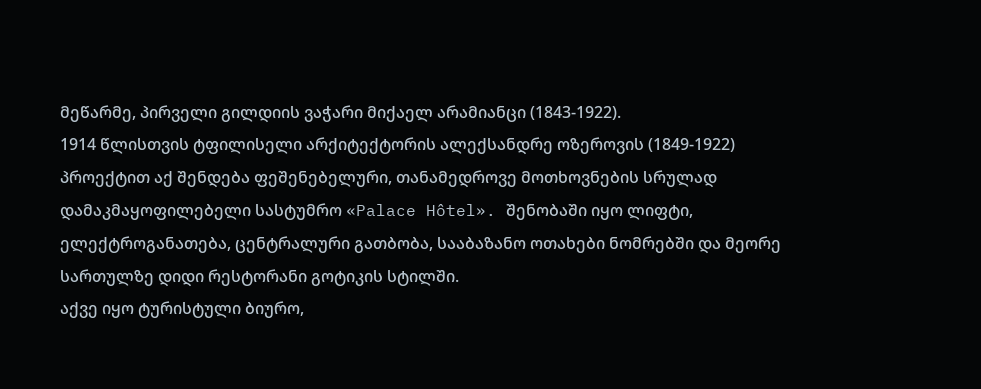მეწარმე, პირველი გილდიის ვაჭარი მიქაელ არამიანცი (1843-1922).
1914 წლისთვის ტფილისელი არქიტექტორის ალექსანდრე ოზეროვის (1849-1922) პროექტით აქ შენდება ფეშენებელური, თანამედროვე მოთხოვნების სრულად დამაკმაყოფილებელი სასტუმრო «Palace Hôtel». შენობაში იყო ლიფტი, ელექტროგანათება, ცენტრალური გათბობა, სააბაზანო ოთახები ნომრებში და მეორე სართულზე დიდი რესტორანი გოტიკის სტილში.
აქვე იყო ტურისტული ბიურო,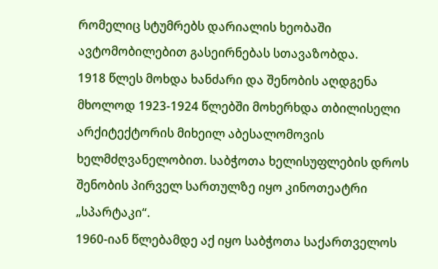რომელიც სტუმრებს დარიალის ხეობაში ავტომობილებით გასეირნებას სთავაზობდა.
1918 წლეს მოხდა ხანძარი და შენობის აღდგენა მხოლოდ 1923-1924 წლებში მოხერხდა თბილისელი არქიტექტორის მიხეილ აბესალომოვის ხელმძღვანელობით. საბჭოთა ხელისუფლების დროს შენობის პირველ სართულზე იყო კინოთეატრი „სპარტაკი“.
1960-იან წლებამდე აქ იყო საბჭოთა საქართველოს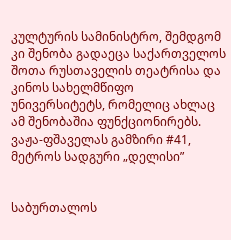კულტურის სამინისტრო, შემდგომ კი შენობა გადაეცა საქართველოს შოთა რუსთაველის თეატრისა და კინოს სახელმწიფო უნივერსიტეტს, რომელიც ახლაც ამ შენობაშია ფუნქციონირებს.
ვაჟა-ფშაველას გამზირი #41, მეტროს სადგური „დელისი”


საბურთალოს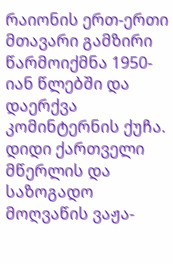რაიონის ერთ-ერთი მთავარი გამზირი წარმოიქმნა 1950-იან წლებში და დაერქვა კომინტერნის ქუჩა. დიდი ქართველი მწერლის და საზოგადო მოღვაწის ვაჟა-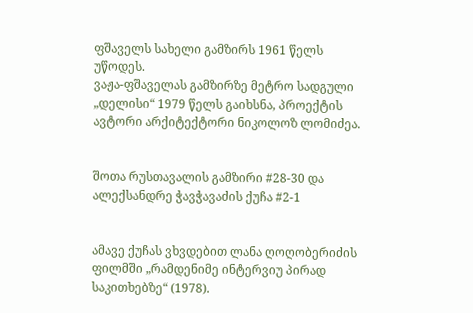ფშაველს სახელი გამზირს 1961 წელს უწოდეს.
ვაჟა-ფშაველას გამზირზე მეტრო სადგული „დელისი“ 1979 წელს გაიხსნა, პროექტის ავტორი არქიტექტორი ნიკოლოზ ლომიძეა.


შოთა რუსთავალის გამზირი #28-30 და ალექსანდრე ჭავჭავაძის ქუჩა #2-1


ამავე ქუჩას ვხვდებით ლანა ღოღობერიძის ფილმში „რამდენიმე ინტერვიუ პირად საკითხებზე“ (1978).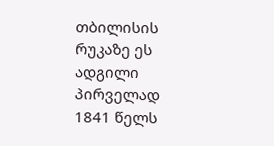თბილისის რუკაზე ეს ადგილი პირველად 1841 წელს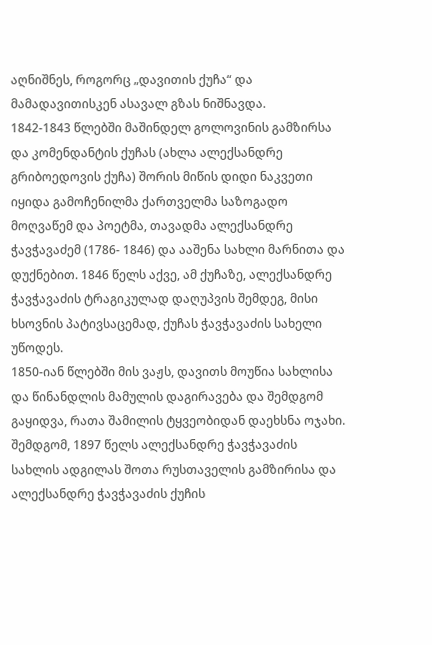აღნიშნეს, როგორც „დავითის ქუჩა“ და მამადავითისკენ ასავალ გზას ნიშნავდა.
1842-1843 წლებში მაშინდელ გოლოვინის გამზირსა და კომენდანტის ქუჩას (ახლა ალექსანდრე გრიბოედოვის ქუჩა) შორის მიწის დიდი ნაკვეთი იყიდა გამოჩენილმა ქართველმა საზოგადო მოღვაწემ და პოეტმა, თავადმა ალექსანდრე ჭავჭავაძემ (1786- 1846) და ააშენა სახლი მარნითა და დუქნებით. 1846 წელს აქვე, ამ ქუჩაზე, ალექსანდრე ჭავჭავაძის ტრაგიკულად დაღუპვის შემდეგ, მისი ხსოვნის პატივსაცემად, ქუჩას ჭავჭავაძის სახელი უწოდეს.
1850-იან წლებში მის ვაჟს, დავითს მოუწია სახლისა და წინანდლის მამულის დაგირავება და შემდგომ გაყიდვა, რათა შამილის ტყვეობიდან დაეხსნა ოჯახი. შემდგომ, 1897 წელს ალექსანდრე ჭავჭავაძის სახლის ადგილას შოთა რუსთაველის გამზირისა და ალექსანდრე ჭავჭავაძის ქუჩის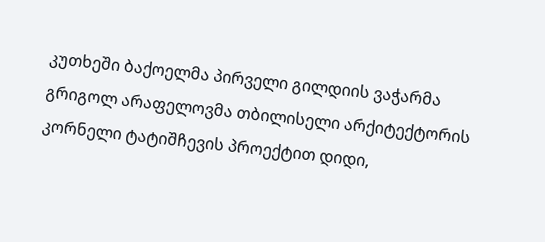კუთხეში ბაქოელმა პირველი გილდიის ვაჭარმა გრიგოლ არაფელოვმა თბილისელი არქიტექტორის კორნელი ტატიშჩევის პროექტით დიდი,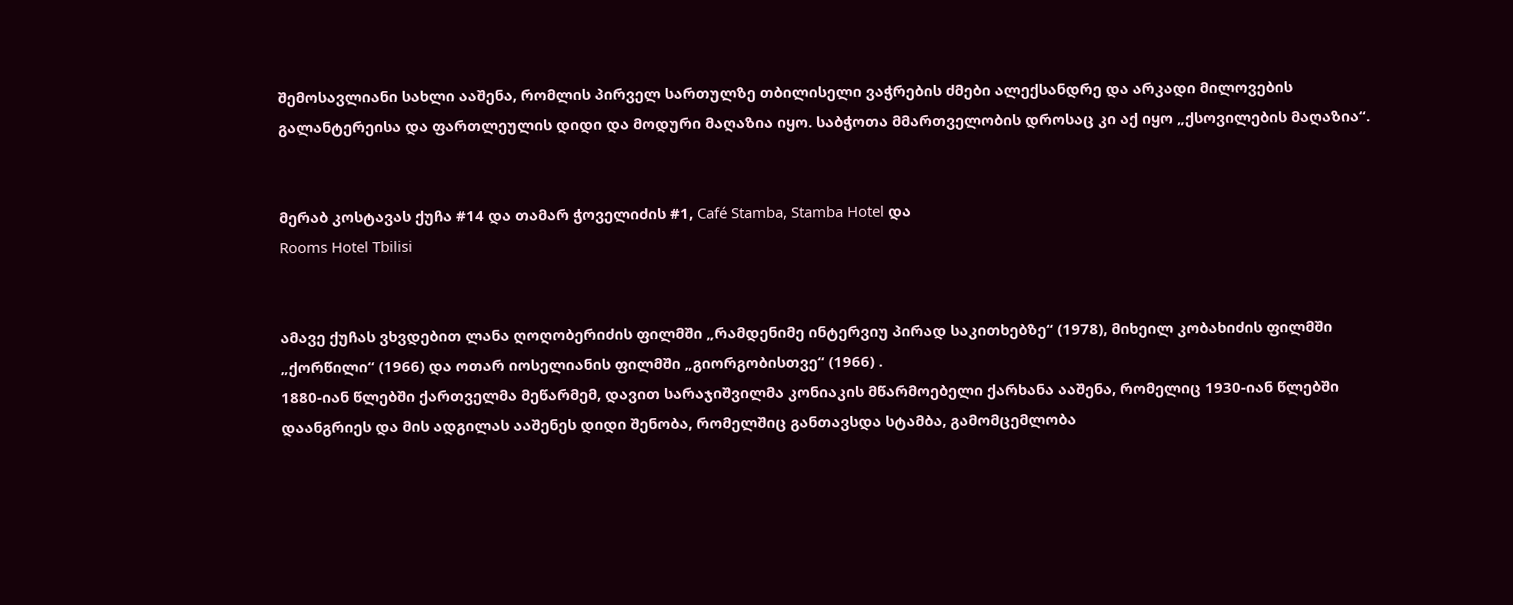შემოსავლიანი სახლი ააშენა, რომლის პირველ სართულზე თბილისელი ვაჭრების ძმები ალექსანდრე და არკადი მილოვების გალანტერეისა და ფართლეულის დიდი და მოდური მაღაზია იყო. საბჭოთა მმართველობის დროსაც კი აქ იყო „ქსოვილების მაღაზია“.


მერაბ კოსტავას ქუჩა #14 და თამარ ჭოველიძის #1, Café Stamba, Stamba Hotel და
Rooms Hotel Tbilisi


ამავე ქუჩას ვხვდებით ლანა ღოღობერიძის ფილმში „რამდენიმე ინტერვიუ პირად საკითხებზე“ (1978), მიხეილ კობახიძის ფილმში „ქორწილი“ (1966) და ოთარ იოსელიანის ფილმში „გიორგობისთვე“ (1966) .
1880-იან წლებში ქართველმა მეწარმემ, დავით სარაჯიშვილმა კონიაკის მწარმოებელი ქარხანა ააშენა, რომელიც 1930-იან წლებში დაანგრიეს და მის ადგილას ააშენეს დიდი შენობა, რომელშიც განთავსდა სტამბა, გამომცემლობა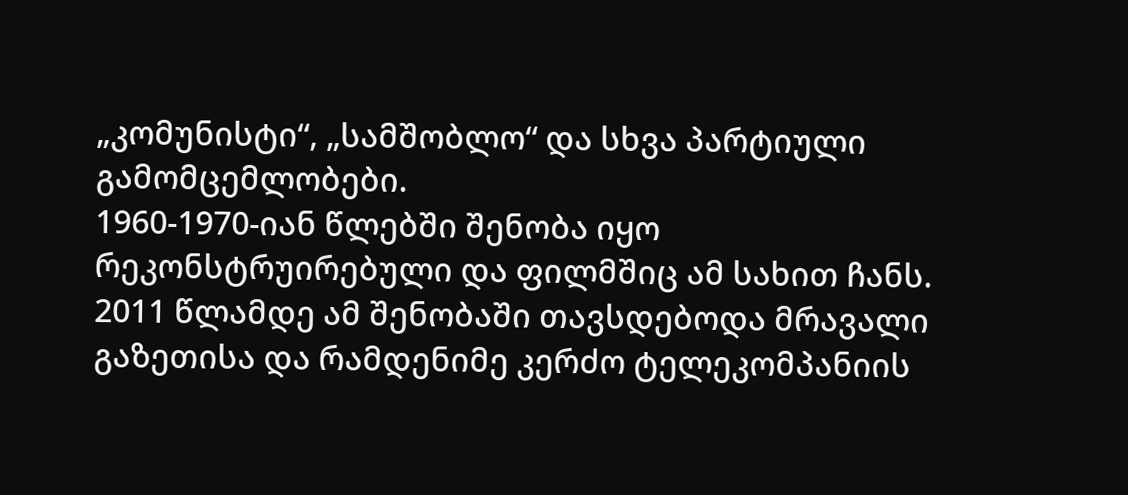„კომუნისტი“, „სამშობლო“ და სხვა პარტიული გამომცემლობები.
1960-1970-იან წლებში შენობა იყო რეკონსტრუირებული და ფილმშიც ამ სახით ჩანს. 2011 წლამდე ამ შენობაში თავსდებოდა მრავალი გაზეთისა და რამდენიმე კერძო ტელეკომპანიის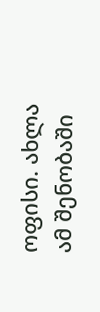ოფისი. ახლა ამ შენობაში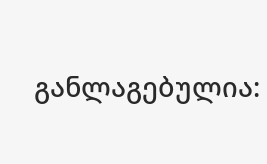განლაგებულია: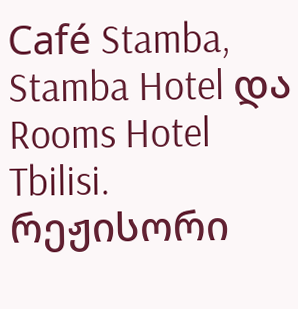Café Stamba, Stamba Hotel და Rooms Hotel Tbilisi.
რეჟისორი